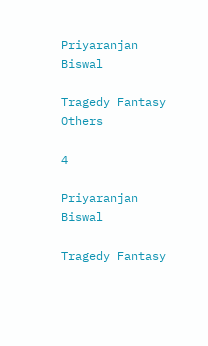Priyaranjan Biswal

Tragedy Fantasy Others

4

Priyaranjan Biswal

Tragedy Fantasy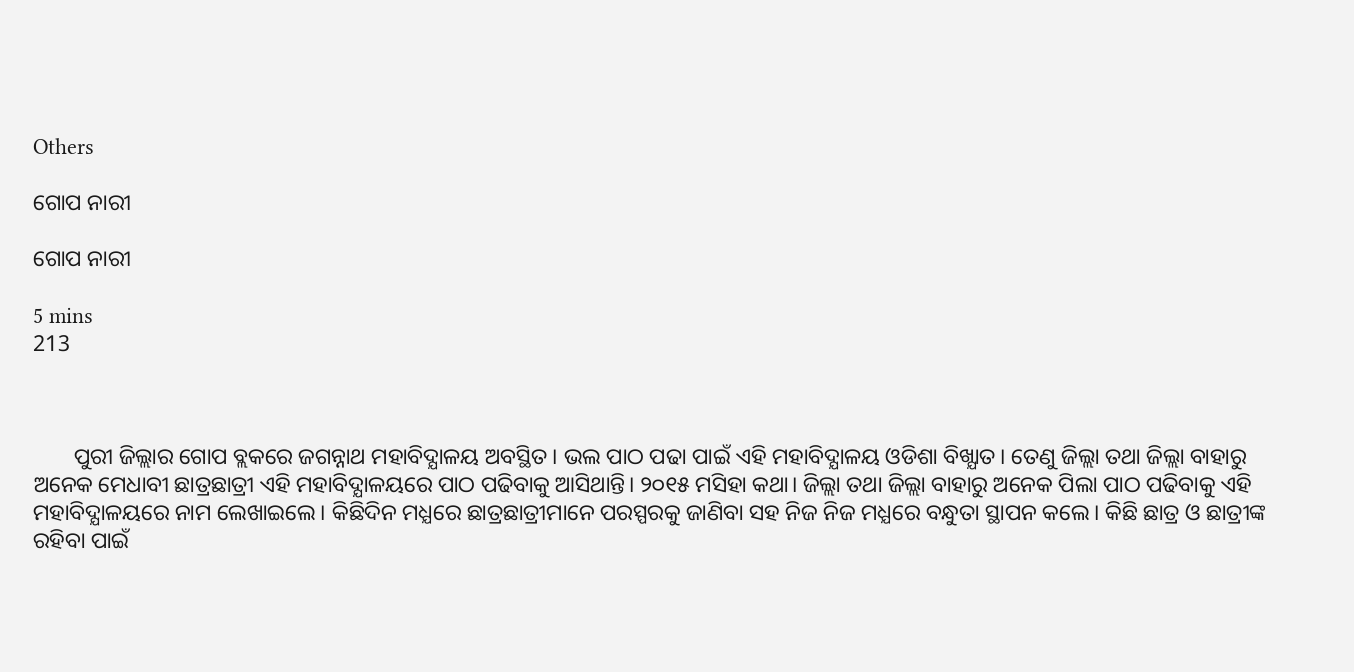Others

ଗୋପ ନାରୀ

ଗୋପ ନାରୀ

5 mins
213



       ପୁରୀ ଜିଲ୍ଲାର ଗୋପ ବ୍ଲକରେ ଜଗନ୍ନାଥ ମହାବିଦ୍ଯାଳୟ ଅବସ୍ଥିତ। ଭଲ ପାଠ ପଢା ପାଇଁ ଏହି ମହାବିଦ୍ଯାଳୟ ଓଡିଶା ବିଖ୍ଯାତ। ତେଣୁ ଜିଲ୍ଲା ତଥା ଜିଲ୍ଲା ବାହାରୁ ଅନେକ ମେଧାବୀ ଛାତ୍ରଛାତ୍ରୀ ଏହି ମହାବିଦ୍ଯାଳୟରେ ପାଠ ପଢିବାକୁ ଆସିଥାନ୍ତି। ୨୦୧୫ ମସିହା କଥା। ଜିଲ୍ଲା ତଥା ଜିଲ୍ଲା ବାହାରୁ ଅନେକ ପିଲା ପାଠ ପଢିବାକୁ ଏହି ମହାବିଦ୍ଯାଳୟରେ ନାମ ଲେଖାଇଲେ। କିଛିଦିନ ମଧ୍ଯରେ ଛାତ୍ରଛାତ୍ରୀମାନେ ପରସ୍ପରକୁ ଜାଣିବା ସହ ନିଜ ନିଜ ମଧ୍ଯରେ ବନ୍ଧୁତା ସ୍ଥାପନ କଲେ। କିଛି ଛାତ୍ର ଓ ଛାତ୍ରୀଙ୍କ ରହିବା ପାଇଁ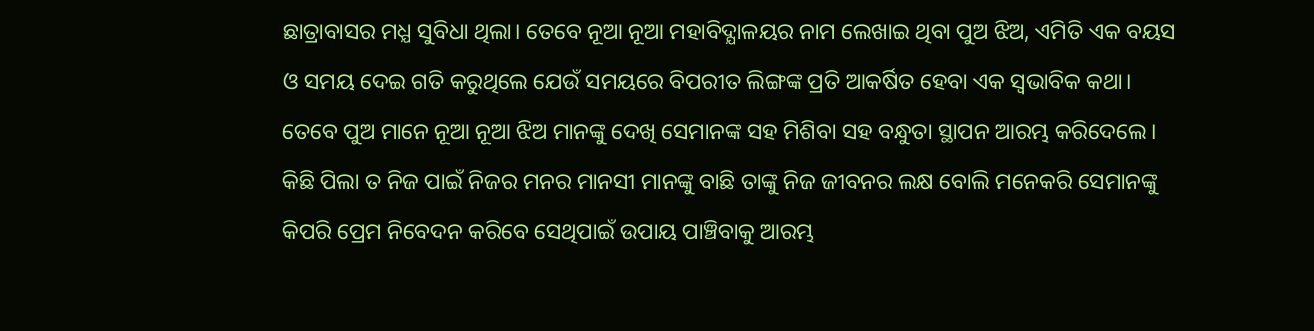ଛାତ୍ରାବାସର ମଧ୍ଯ ସୁବିଧା ଥିଲା। ତେବେ ନୂଆ ନୂଆ ମହାବିଦ୍ଯାଳୟର ନାମ ଲେଖାଇ ଥିବା ପୁଅ ଝିଅ, ଏମିତି ଏକ ବୟସ ଓ ସମୟ ଦେଇ ଗତି କରୁଥିଲେ ଯେଉଁ ସମୟରେ ବିପରୀତ ଲିଙ୍ଗଙ୍କ ପ୍ରତି ଆକର୍ଷିତ ହେବା ଏକ ସ୍ୱଭାବିକ କଥା। ତେବେ ପୁଅ ମାନେ ନୂଆ ନୂଆ ଝିଅ ମାନଙ୍କୁ ଦେଖି ସେମାନଙ୍କ ସହ ମିଶିବା ସହ ବନ୍ଧୁତା ସ୍ଥାପନ ଆରମ୍ଭ କରିଦେଲେ। କିଛି ପିଲା ତ ନିଜ ପାଇଁ ନିଜର ମନର ମାନସୀ ମାନଙ୍କୁ ବାଛି ତାଙ୍କୁ ନିଜ ଜୀବନର ଲକ୍ଷ ବୋଲି ମନେକରି ସେମାନଙ୍କୁ କିପରି ପ୍ରେମ ନିବେଦନ କରିବେ ସେଥିପାଇଁ ଉପାୟ ପାଞ୍ଚିବାକୁ ଆରମ୍ଭ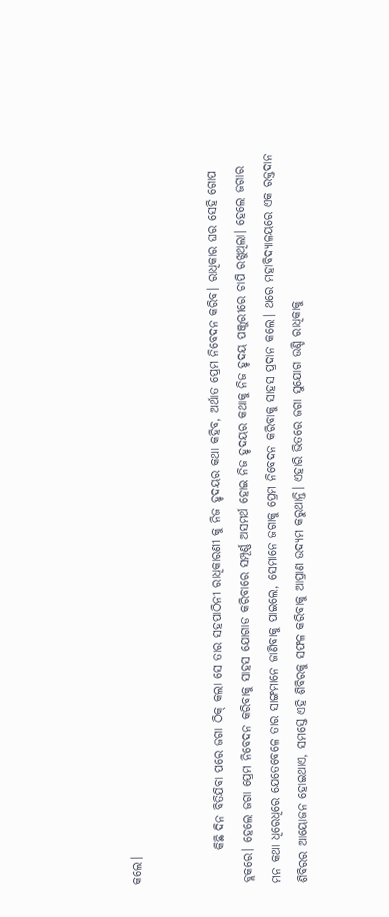କଲେ।


       କିଛି ଦିନ ବିତିଯିବା ପରେ ଜଗା ଠିକ୍ କଲା ସେ ତାର ସହପାଠିନୀ ରାଧିକାରଣୀ କୁ ନିଜ ହୃଦୟର କଥା କହିବ, ଅର୍ଥାତ ପ୍ରେମ ନିବେଦନ କରିବ। ରାଧିକାର ଘର ସେହି ଗୋପ ବ୍ଲକରେ। ହେଲେ ଜଗା ପ୍ରେମ ନିବେଦନ କରିବାକୁ ସାହସ ଯୋଗାଡ କରିବାରେ ସମ୍ପୂର୍ଣ୍ଣ ଅସମର୍ଥ ହୋଇ ନିଜ ହୃଦୟର କଥାକୁ ନିଜ ହୃଦୟ ପଞ୍ଜୁରୀରେ ଚାପି ରଖୁଥିଲା। ହେଲେ ଜଗାର ମନ କଥା ଧିରେଧିରେ ଯେତେବେଳେ ତାର ସାଙ୍ଗମାନେ ଜାଣିବାକୁ ପାଇଲେ, ସେମାନେ ଜଗାକୁ ପ୍ରେମ ନିବେଦନ କରିବାକୁ ସାହସ ପ୍ରଦାନ କଲେ। ଥରେ ମହାବିଦ୍ଯାଳୟରେ ଏକ ରକ୍ତଦାନ ଶିବିରର ଆୟୋଜନ ହୋଇଥାଏ, ସମସ୍ତେ ଏହି ଶିବିରକୁ ସଫଳ କରିବାକୁ ଆପ୍ରାଣ ଉଦ୍ଯମ କରୁଥାନ୍ତି। ଏହାରି ଭିତରେ ଜଗା ସୁଯୋଗ ଉଣ୍ଡି ରାଧିକାକୁ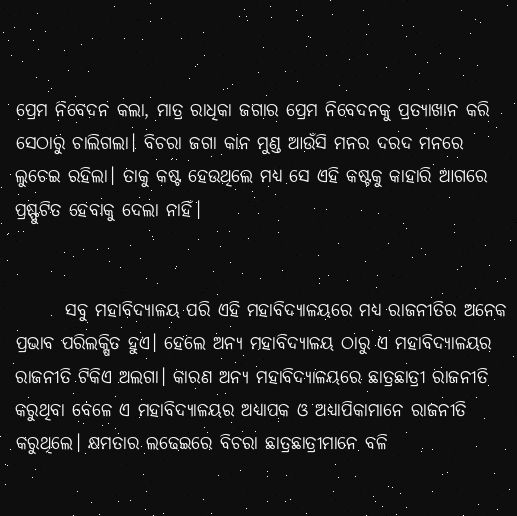ପ୍ରେମ ନିବେଦନ କଲା, ମାତ୍ର ରାଧିକା ଜଗାର ପ୍ରେମ ନିବେଦନକୁ ପ୍ରତ୍ଯାଖାନ କରି ସେଠାରୁ ଚାଲିଗଲା। ବିଚରା ଜଗା କାନ ମୁଣ୍ଡ ଆଉଁସି ମନର ଦରଦ ମନରେ ଲୁଚେଇ ରହିଲା। ତାକୁ କଷ୍ଟ ହେଉଥିଲେ ମଧ୍ଯ ସେ ଏହି କଷ୍ଟକୁ କାହାରି ଆଗରେ ପ୍ରଷ୍ଫୁଟିତ ହେବାକୁ ଦେଲା ନାହିଁ।


       ସବୁ ମହାବିଦ୍ଯାଳୟ ପରି ଏହି ମହାବିଦ୍ଯାଳୟରେ ମଧ୍ଯ ରାଜନୀତିର ଅନେକ ପ୍ରଭାବ ପରିଲକ୍ଷିତ ହୁଏ। ହେଲେ ଅନ୍ଯ ମହାବିଦ୍ଯାଳୟ ଠାରୁ ଏ ମହାବିଦ୍ଯାଳୟର ରାଜନୀତି ଟିକିଏ ଅଲଗା। କାରଣ ଅନ୍ଯ ମହାବିଦ୍ଯାଳୟରେ ଛାତ୍ରଛାତ୍ରୀ ରାଜନୀତି କରୁଥିବା ବେଳେ ଏ ମହାବିଦ୍ଯାଳୟର ଅଧ୍ଯାପକ ଓ ଅଧ୍ଯାପିକାମାନେ ରାଜନୀତି କରୁଥିଲେ। କ୍ଷମତାର ଲଢେଇରେ ବିଚରା ଛାତ୍ରଛାତ୍ରୀମାନେ ବଳି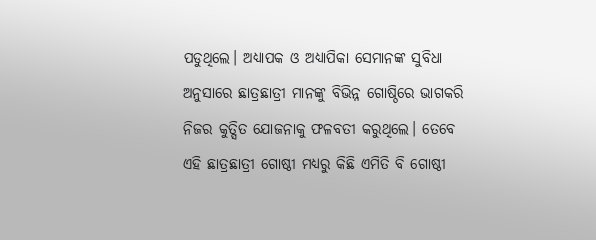ପଡୁଥିଲେ। ଅଧ୍ଯାପକ ଓ ଅଧ୍ଯାପିକା ସେମାନଙ୍କ‌ ସୁବିଧା ଅନୁସାରେ ଛାତ୍ରଛାତ୍ରୀ ମାନଙ୍କୁ ବିଭିନ୍ନ ଗୋଷ୍ଠିରେ ଭାଗକରି ନିଜର କୁତ୍ସିତ ଯୋଜନାକୁ ଫଳବତୀ କରୁଥିଲେ। ତେବେ ଏହି ଛାତ୍ରଛାତ୍ରୀ ଗୋଷ୍ଠୀ ମଧ୍ଯରୁ କିଛି ଏମିତି ବି ଗୋଷ୍ଠୀ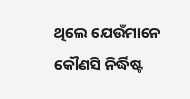ଥିଲେ ଯେଉଁମାନେ କୌଣସି ନିର୍ଦ୍ଧିଷ୍ଟ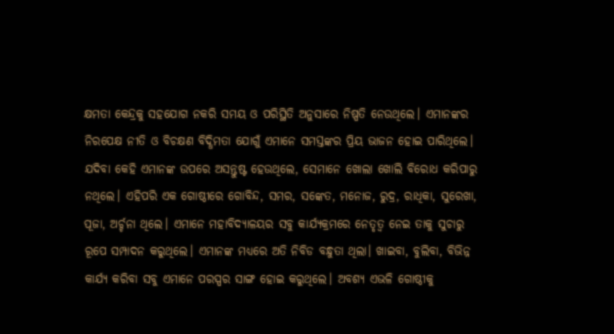କ୍ଷମତା କେନ୍ଦ୍ରକୁ ସହଯୋଗ ନକରି ସମୟ ଓ ପରିସ୍ଥିତି ଅନୁସାରେ ନିଷ୍ପତି ନେଉଥିଲେ। ଏମାନଙ୍କର ନିରପେକ୍ଷ ନୀତି ଓ ବିଚକ୍ଷଣ ବିଦ୍ଧିମତା ଯୋଗୁଁ ଏମାନେ ସମସ୍ତଙ୍କର ପ୍ରିୟ ଭାଜନ ହୋଇ ପାରିଥିଲେ। ଯଦିବା କେହି ଏମାନଙ୍କ ଉପରେ ଅସନ୍ତୁଷ୍ଟ ହେଉଥିଲେ, ସେମାନେ ଖୋଲା ଖୋଲି ବିରୋଧ କରିପାରୁ ନଥିଲେ। ଏହିପରି ଏକ ଗୋଷ୍ଠୀରେ ଗୋବିନ୍ଦ, ସମର, ସଙ୍କେତ, ମନୋଜ, ରୁଦ୍ର, ରାଧିକା, ସୁରେଖା, ପୂଜା, ଅର୍ଚ୍ଚନା ଥିଲେ। ଏମାନେ ମହାବିଦ୍ଯାଳୟର ସବୁ କାର୍ଯ୍ଯକ୍ରମରେ ନେତୃତ୍ୱ ନେଇ ତାକୁ ସୁଚାରୁ ରୂପେ ସମ୍ପାଦନ କରୁଥିଲେ। ଏମାନଙ୍କ ମଧ୍ଯରେ ଅତି ନିବିଡ ବନ୍ଧୁତା ଥିଲା। ଖାଇବା, ବୁଲିବା, ବିଭିନ୍ନ କାର୍ଯ୍ଯ କରିବା ସବୁ ଏମାନେ ପରସ୍ପର ସାଙ୍ଗ ହୋଇ କରୁଥିଲେ। ଅବଶ୍ଯ ଏଭଳି ଗୋଷ୍ଠୀକୁ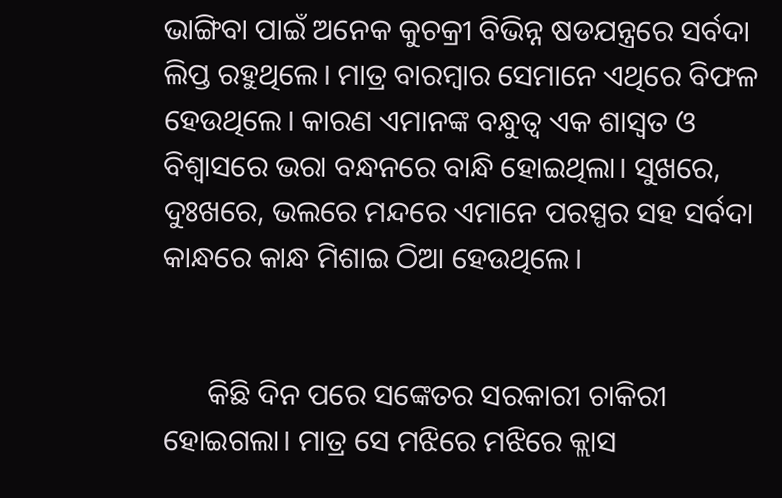ଭାଙ୍ଗିବା ପାଇଁ ଅନେକ କୁଚକ୍ରୀ ବିଭିନ୍ନ ଷଡଯନ୍ତ୍ରରେ ସର୍ବଦା ଲିପ୍ତ‌ ରହୁଥିଲେ। ମାତ୍ର ବାରମ୍ବାର ସେମାନେ ଏଥିରେ ବିଫଳ ହେଉଥିଲେ। କାରଣ ଏମାନଙ୍କ ବନ୍ଧୁତ୍ୱ ଏକ ଶାସ୍ୱତ ଓ ବିଶ୍ୱାସରେ ଭରା ବନ୍ଧନରେ ବାନ୍ଧି ହୋଇଥିଲା। ସୁଖରେ, ଦୁଃଖରେ, ଭଲରେ ମନ୍ଦରେ ଏମାନେ ପରସ୍ପର ସହ ସର୍ବଦା କାନ୍ଧରେ କାନ୍ଧ ମିଶାଇ ଠିଆ ହେଉଥିଲେ।


      କିଛି ଦିନ ପରେ ସଙ୍କେତର ସରକାରୀ ଚାକିରୀ ହୋଇଗଲା। ମାତ୍ର ସେ ମଝିରେ ମଝିରେ କ୍ଲାସ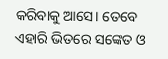କରିବାକୁ ଆସେ। ତେବେ ଏହାରି ଭିତରେ ସଙ୍କେତ ଓ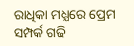ରାଧିକା ମଧ୍ଯରେ ପ୍ରେମ ସମ୍ପର୍କ ଗଢି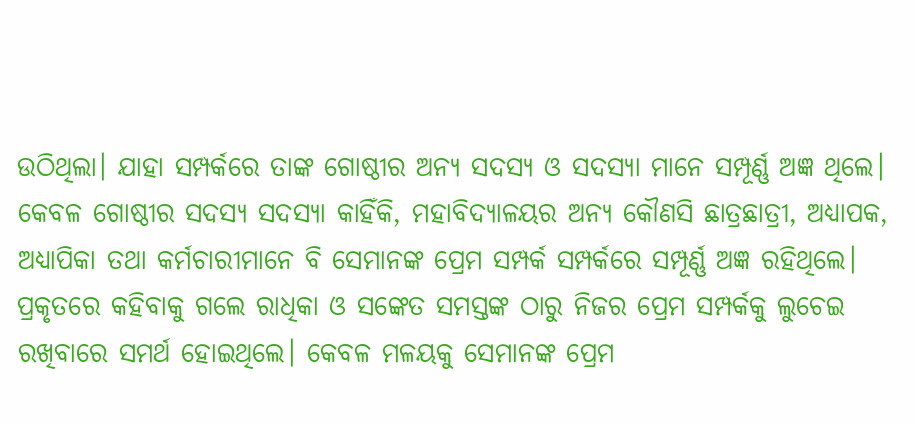ଉଠିଥିଲା। ଯାହା ସମ୍ପର୍କରେ ତାଙ୍କ ଗୋଷ୍ଠୀର ଅନ୍ଯ ସଦସ୍ଯ ଓ ସଦସ୍ଯା ମାନେ ସମ୍ପୂର୍ଣ୍ଣ ଅଜ୍ଞ ଥିଲେ। କେବଳ ଗୋଷ୍ଠୀର ସଦସ୍ଯ ସଦସ୍ଯା କାହିଁକି, ମହାବିଦ୍ଯାଳୟର ଅନ୍ଯ କୌଣସି ଛାତ୍ରଛାତ୍ରୀ, ଅଧ୍ଯାପକ, ଅଧ୍ଯାପିକା ତଥା କର୍ମଚାରୀମାନେ ବି ସେମାନଙ୍କ ପ୍ରେମ ସମ୍ପର୍କ ସମ୍ପର୍କରେ ସମ୍ପୂର୍ଣ୍ଣ ଅଜ୍ଞ ରହିଥିଲେ। ପ୍ରକୃତରେ କହିବାକୁ ଗଲେ ରାଧିକା ଓ ସଙ୍କେତ ସମସ୍ତଙ୍କ ଠାରୁ ନିଜର ପ୍ରେମ ସମ୍ପର୍କକୁ ଲୁଚେଇ ରଖିବାରେ ସମର୍ଥ ହୋଇଥିଲେ। କେବଳ ମଳୟକୁ ସେମାନଙ୍କ ପ୍ରେମ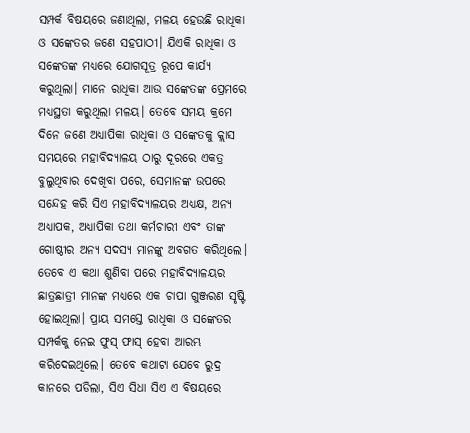ସମ୍ପର୍କ ବିଷୟରେ ଜଣାଥିଲା, ମଳୟ ହେଉଛି ରାଧିକା ଓ ସଙ୍କେତର ଜଣେ ସହପାଠୀ। ଯିଏକି ରାଧିକା ଓ ସଙ୍କେତଙ୍କ ମଧ୍ଯରେ ଯୋଗସୂତ୍ର ରୂପେ କାର୍ଯ୍ଯ କରୁଥିଲା। ମାନେ ରାଧିକା ଆଉ ସଙ୍କେତଙ୍କ ପ୍ରେମରେ ମଧ୍ଯସ୍ଥତା କରୁଥିଲା ମଳୟ। ତେବେ ସମୟ କ୍ରମେ ଦିନେ ଜଣେ ଅଧ୍ଯାପିକା ରାଧିକା ଓ ସଙ୍କେତକୁ କ୍ଲାସ ସମୟରେ ମହାବିଦ୍ଯାଳୟ ଠାରୁ ଦୂରରେ ଏକତ୍ର ବୁଲୁଥିବାର ଦେଖିବା ପରେ, ସେମାନଙ୍କ ଉପରେ ସନ୍ଦେହ କରି ସିଏ ମହାବିଦ୍ଯାଳୟର ଅଧ୍ଯକ୍ଷ, ଅନ୍ଯ ଅଧ୍ଯାପକ, ଅଧ୍ଯାପିକା ତଥା କର୍ମଚାରୀ ଏବଂ ତାଙ୍କ ଗୋଷ୍ଠୀର ଅନ୍ଯ ସଦସ୍ଯ ମାନଙ୍କୁ ଅବଗତ କରିଥିଲେ। ତେବେ ଏ କଥା ଶୁଣିବା ପରେ ମହାବିଦ୍ଯାଳୟର ଛାତ୍ରଛାତ୍ରୀ ମାନଙ୍କ ମଧ୍ଯରେ ଏକ ଚାପା ଗୁଞ୍ଜରଣ ସୃଷ୍ଟି ହୋଇଥିଲା। ପ୍ରାୟ ସମସ୍ତେ ରାଧିକା ଓ ସଙ୍କେତର ସମ୍ପର୍କକୁ ନେଇ ଫୁସ୍ ଫାସ୍ ହେବା ଆରମ୍ଭ କରିଦେଇଥିଲେ। ତେବେ କଥାଟା ଯେବେ ରୁଦ୍ର କାନରେ ପଡିଲା, ସିଏ ସିଧା ସିଏ ଏ ବିଷୟରେ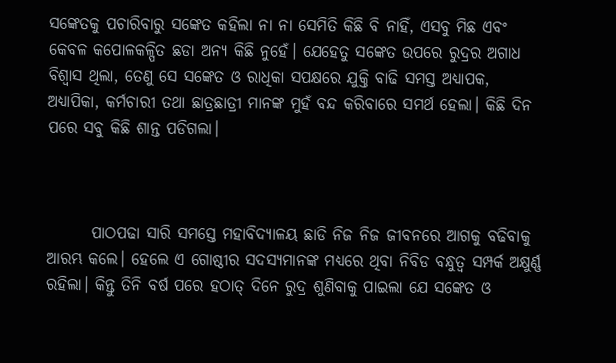ସଙ୍କେତକୁ ପଚାରିବାରୁ ସଙ୍କେତ କହିଲା ନା ନା ସେମିତି କିଛି ବି ନାହିଁ, ଏସବୁ ମିଛ ଏବଂ କେବଳ କପୋଳକଳ୍ପିତ ଛଡା ଅନ୍ଯ କିଛି ନୁହେଁ। ଯେହେତୁ ସଙ୍କେତ ଉପରେ ରୁଦ୍ରର ଅଗାଧ ବିଶ୍ୱାସ ଥିଲା, ତେଣୁ ସେ ସଙ୍କେତ ଓ ରାଧିକା ସପକ୍ଷରେ ଯୁକ୍ତି ବାଢି ସମସ୍ତ ଅଧ୍ଯାପକ, ଅଧ୍ଯାପିକା, କର୍ମଚାରୀ ତଥା ଛାତ୍ରଛାତ୍ରୀ ମାନଙ୍କ ମୁହଁ ବନ୍ଦ‌ କରିବାରେ ସମର୍ଥ ହେଲା। କିଛି ଦିନ ପରେ ସବୁ କିଛି ଶାନ୍ତ ପଡିଗଲା।



       ପାଠପଢା ସାରି ସମସ୍ତେ ମହାବିଦ୍ଯାଳୟ ଛାଡି ନିଜ ନିଜ ଜୀବନରେ ଆଗକୁ ବଢିବାକୁ ଆରମ୍ଭ କଲେ। ହେଲେ ଏ ଗୋଷ୍ଠୀର ସଦସ୍ଯମାନଙ୍କ ମଧ୍ଯରେ ଥିବା ନିବିଡ ବନ୍ଧୁତ୍ୱ ସମ୍ପର୍କ ଅକ୍ଷୁର୍ଣ୍ଣ ରହିଲା। କିନ୍ତୁ ତିନି ବର୍ଷ ପରେ ହଠାତ୍ ଦିନେ ରୁଦ୍ର ଶୁଣିବାକୁ ପାଇଲା ଯେ ସଙ୍କେତ ଓ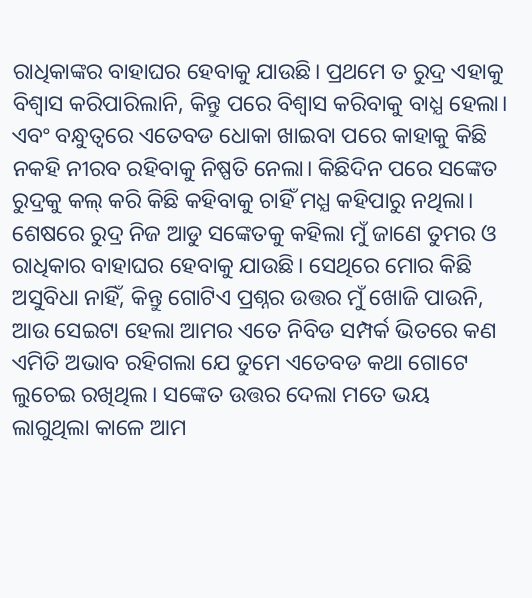ରାଧିକାଙ୍କର ବାହାଘର ହେବାକୁ ଯାଉଛି। ପ୍ରଥମେ ତ ରୁଦ୍ର ଏହାକୁ ବିଶ୍ୱାସ କରିପାରିଲାନି, କିନ୍ତୁ ପରେ ବିଶ୍ୱାସ କରିବାକୁ ବାଧ୍ଯ ହେଲା। ଏବଂ ବନ୍ଧୁତ୍ୱରେ ଏତେବଡ ଧୋକା ଖାଇବା ପରେ କାହାକୁ କିଛି ନକହି ନୀରବ ରହିବାକୁ ନିଷ୍ପତି ନେଲା। କିଛିଦିନ ପରେ ସଙ୍କେତ ରୁଦ୍ରକୁ କଲ୍ କରି କିଛି କହିବାକୁ ଚାହିଁ ମଧ୍ଯ‌ କହିପାରୁ ନଥିଲା। ଶେଷରେ ରୁଦ୍ର ନିଜ ଆଡୁ ସଙ୍କେତକୁ କହିଲା ମୁଁ ଜାଣେ ତୁମର ଓ ରାଧିକାର ବାହାଘର ହେବାକୁ ଯାଉଛି। ସେଥିରେ ମୋର କିଛି ଅସୁବିଧା ନାହିଁ, କିନ୍ତୁ ଗୋଟିଏ ପ୍ରଶ୍ନର ଉତ୍ତର ମୁଁ ଖୋଜି ପାଉନି, ଆଉ ସେଇଟା ହେଲା ଆମର ଏତେ ନିବିଡ ସମ୍ପର୍କ ଭିତରେ କଣ ଏମିତି ଅଭାବ ରହିଗଲା ଯେ ତୁମେ ଏତେବଡ କଥା ଗୋଟେ ଲୁଚେଇ ରଖିଥିଲ। ସଙ୍କେତ ଉତ୍ତର ଦେଲା ମତେ ଭୟ ଲାଗୁଥିଲା କାଳେ ଆମ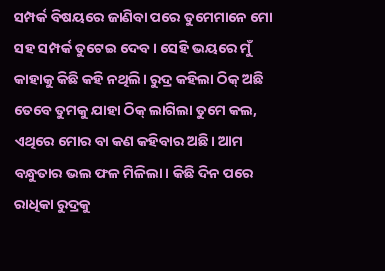ସମ୍ପର୍କ ବିଷୟରେ ଜାଣିବା ପରେ ତୁମେମାନେ ମୋ ସହ ସମ୍ପର୍କ ତୁଟେଇ ଦେବ। ସେହି ଭୟରେ ମୁଁ କାହାକୁ କିଛି କହି ନଥିଲି। ରୁଦ୍ର କହିଲା ଠିକ୍ ଅଛି ତେବେ ତୁମକୁ ଯାହା ଠିକ୍ ଲାଗିଲା ତୁମେ କଲ, ଏଥିରେ ମୋର ବା କଣ କହିବାର ଅଛି। ଆମ ବନ୍ଧୁତାର ଭଲ ଫଳ ମିଳିଲା। କିଛି ଦିନ ପରେ ରାଧିକା ରୁଦ୍ରକୁ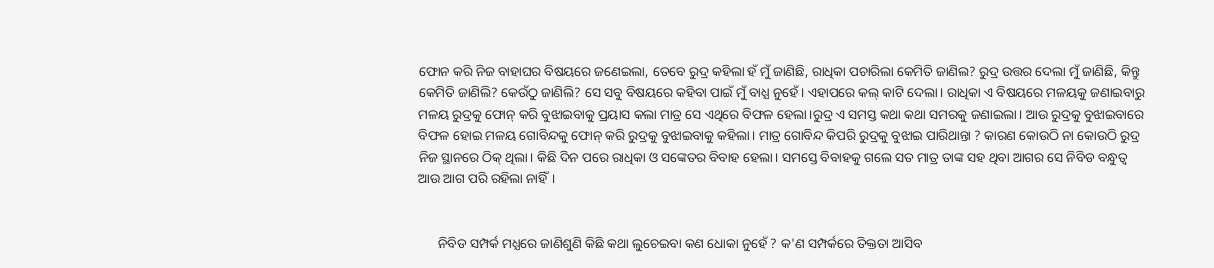ଫୋନ କରି ନିଜ ବାହାଘର ବିଷୟରେ ଜଣେଇଲା, ତେବେ ରୁଦ୍ର କହିଲା ହଁ ମୁଁ ଜାଣିଛି, ରାଧିକା ପଚାରିଲା କେମିତି ଜାଣିଲ? ରୁଦ୍ର ଉତ୍ତର ଦେଲା ମୁଁ ଜାଣିଛି, କିନ୍ତୁ କେମିତି ଜାଣିଲି? କେଉଁଠୁ ଜାଣିଲି? ସେ ସବୁ ବିଷୟରେ କହିବା ପାଇଁ ମୁଁ ବାଧ୍ଯ ନୁହେଁ। ଏହାପରେ କଲ୍ କାଟି ଦେଲା। ରାଧିକା ଏ ବିଷୟରେ ମଳୟକୁ ଜଣାଇବାରୁ ମଳୟ ରୁଦ୍ରକୁ ଫୋନ୍ କରି ବୁଝାଇବାକୁ ପ୍ରୟାସ କଲା ମାତ୍ର ସେ ଏଥିରେ ବିଫଳ ହେଲା।ରୁଦ୍ର ଏ ସମସ୍ତ କଥା କଥା ସମରକୁ ଜଣାଇଲା‌। ଆଉ ରୁଦ୍ରକୁ ବୁଝାଇବାରେ ବିଫଳ ହୋଇ ମଳୟ ଗୋବିନ୍ଦକୁ ଫୋନ୍ କରି ରୁଦ୍ରକୁ ବୁଝାଇବାକୁ କହିଲା। ମାତ୍ର ଗୋବିନ୍ଦ କିପରି ରୁଦ୍ରକୁ ବୁଝାଇ ପାରିଥାନ୍ତା ? କାରଣ କୋଉଠି ନା କୋଉଠି ରୁଦ୍ର ନିଜ ସ୍ଥାନରେ ଠିକ୍ ଥିଲା। କିଛି ଦିନ ପରେ ରାଧିକା ଓ ସଙ୍କେତର ବିବାହ ହେଲା। ସମସ୍ତେ ବିବାହକୁ ଗଲେ ସତ ମାତ୍ର ତାଙ୍କ ସହ ଥିବା ଆଗର ସେ ନିବିଡ ବନ୍ଧୁତ୍ୱ ଆଉ ଆଗ ପରି ରହିଲା ନାହିଁ।


      ନିବିଡ ସମ୍ପର୍କ ମଧ୍ଯରେ ଜାଣିଶୁଣି କିଛି କଥା ଲୁଚେଇବା କଣ ଧୋକା ନୁହେଁ ? କ'ଣ ସମ୍ପର୍କରେ ତିକ୍ତତା ଆସିବ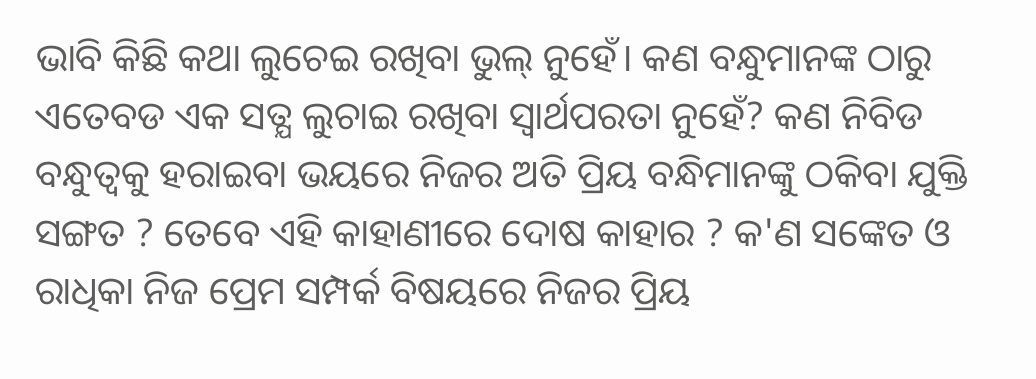ଭାବି କିଛି କଥା ଲୁଚେଇ ରଖିବା ଭୁଲ୍ ନୁହେଁ‌। କଣ ବନ୍ଧୁମାନଙ୍କ ଠାରୁ ଏତେବଡ ଏକ ସତ୍ଯ ଲୁଚାଇ ରଖିବା ସ୍ୱାର୍ଥପରତା ନୁହେଁ? କଣ ନିବିଡ ବନ୍ଧୁତ୍ୱକୁ ହରାଇବା ଭୟରେ ନିଜର ଅତି ପ୍ରିୟ ବନ୍ଧିମାନଙ୍କୁ ଠକିବା ଯୁକ୍ତି ସଙ୍ଗତ ? ତେବେ ଏହି କାହାଣୀରେ ଦୋଷ କାହାର ? କ'ଣ ସଙ୍କେତ ଓ ରାଧିକା ନିଜ ପ୍ରେମ ସମ୍ପର୍କ ବିଷୟରେ ନିଜର ପ୍ରିୟ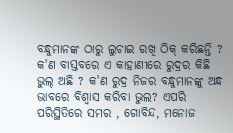ବନ୍ଧୁମାନଙ୍କ ଠାରୁ ଲୁଚାଇ ରଖି ଠିକ୍ କରିଛନ୍ତି ? କ'ଣ ବାସ୍ତବରେ ଏ କାହାଣୀରେ ରୁଦ୍ରର କିଛି ଭୁଲ୍ ଅଛି ? କ'ଣ ରୁଦ୍ର ନିଜର ବନ୍ଧୁମାନଙ୍କୁ ଅନ୍ଧ ଭାବରେ ବିଶ୍ୱାସ କରିବା ଭୁଲ? ଏପରି ପରିସ୍ଥିତିରେ ସମର , ଗୋବିନ୍ଦ, ମନୋଜ‌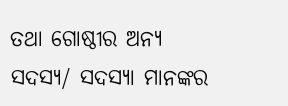ତଥା ଗୋଷ୍ଠୀର ଅନ୍ଯ ସଦସ୍ଯ/ ସଦସ୍ଯା ମାନଙ୍କର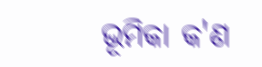ଭୂମିକା କ'ଣ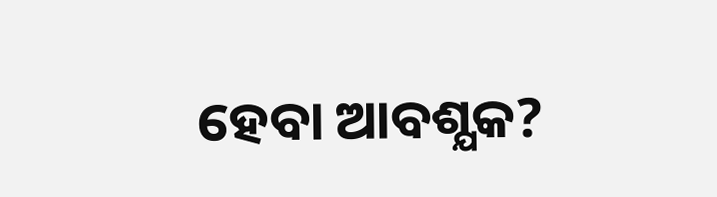ହେବା ଆବଶ୍ଯକ?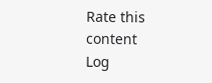Rate this content
Log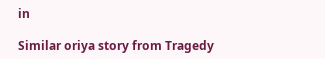in

Similar oriya story from Tragedy